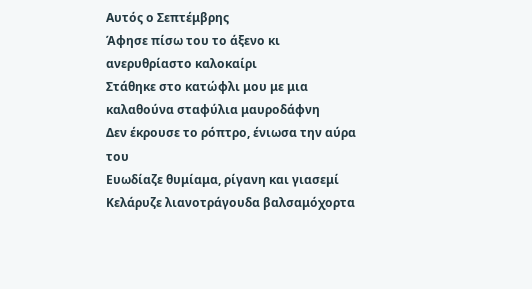Αυτός ο Σεπτέμβρης
Άφησε πίσω του το άξενο κι ανερυθρίαστο καλοκαίρι
Στάθηκε στο κατώφλι μου με μια καλαθούνα σταφύλια μαυροδάφνη
Δεν έκρουσε το ρόπτρο, ένιωσα την αύρα του
Ευωδίαζε θυμίαμα, ρίγανη και γιασεμί
Κελάρυζε λιανοτράγουδα βαλσαμόχορτα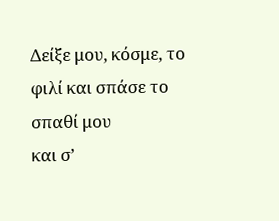Δείξε μου, κόσμε, το φιλί και σπάσε το σπαθί μου
και σ’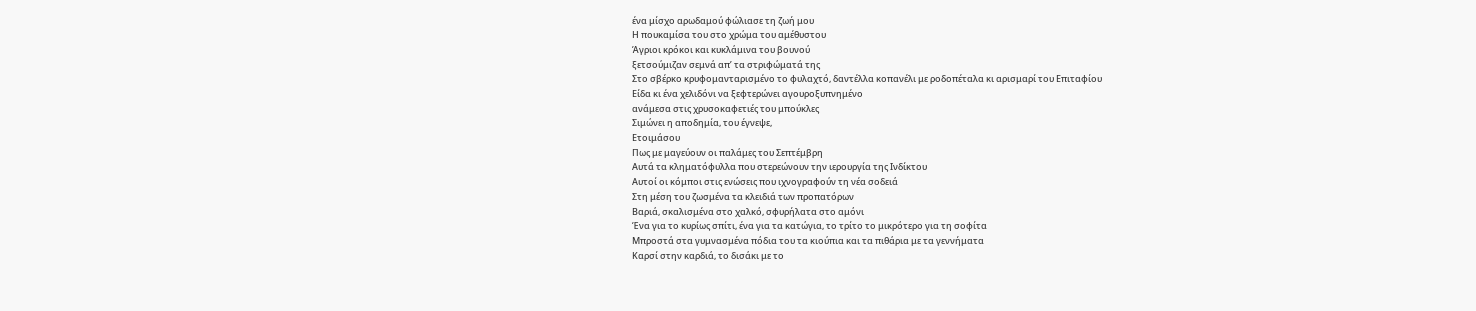ένα μίσχο αρωδαμού φώλιασε τη ζωή μου
Η πουκαμίσα του στο χρώμα του αμέθυστου
Άγριοι κρόκοι και κυκλάμινα του βουνού
ξετσούμιζαν σεμνά απ’ τα στριφώματά της
Στο σβέρκο κρυφομανταρισμένο το φυλαχτό, δαντέλλα κοπανέλι με ροδοπέταλα κι αρισμαρί του Επιταφίου
Είδα κι ένα χελιδόνι να ξεφτερώνει αγουροξυπνημένο
ανάμεσα στις χρυσοκαφετιές του μπούκλες
Σιμώνει η αποδημία, του έγνεψε,
Ετοιμάσου
Πως με μαγεύουν οι παλάμες του Σεπτέμβρη
Αυτά τα κληματόφυλλα που στερεώνουν την ιερουργία της Ινδίκτου
Αυτοί οι κόμποι στις ενώσεις που ιχνογραφούν τη νέα σοδειά
Στη μέση του ζωσμένα τα κλειδιά των προπατόρων
Βαριά, σκαλισμένα στο χαλκό, σφυρήλατα στο αμόνι
Ένα για το κυρίως σπίτι, ένα για τα κατώγια, το τρίτο το μικρότερο για τη σοφίτα
Μπροστά στα γυμνασμένα πόδια του τα κιούπια και τα πιθάρια με τα γεννήματα
Καρσί στην καρδιά, το δισάκι με το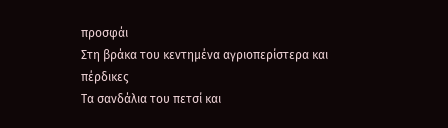προσφάι
Στη βράκα του κεντημένα αγριοπερίστερα και πέρδικες
Τα σανδάλια του πετσί και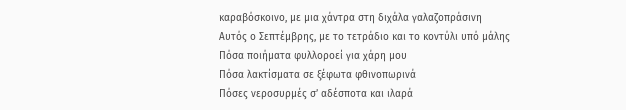καραβόσκοινο, με μια χάντρα στη διχάλα γαλαζοπράσινη
Αυτός ο Σεπτέμβρης, με το τετράδιο και το κοντύλι υπό μάλης
Πόσα ποιήματα φυλλοροεί για χάρη μου
Πόσα λακτίσματα σε ξέφωτα φθινοπωρινά
Πόσες νεροσυρμές σ’ αδέσποτα και ιλαρά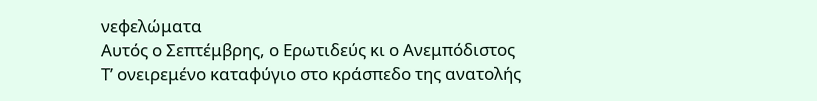νεφελώματα
Αυτός ο Σεπτέμβρης, ο Ερωτιδεύς κι ο Ανεμπόδιστος
Τ’ ονειρεμένο καταφύγιο στο κράσπεδο της ανατολής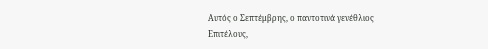Αυτός ο Σεπτέμβρης, ο παντοτινά γενέθλιος
Επιτέλους,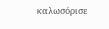καλωσόρισε